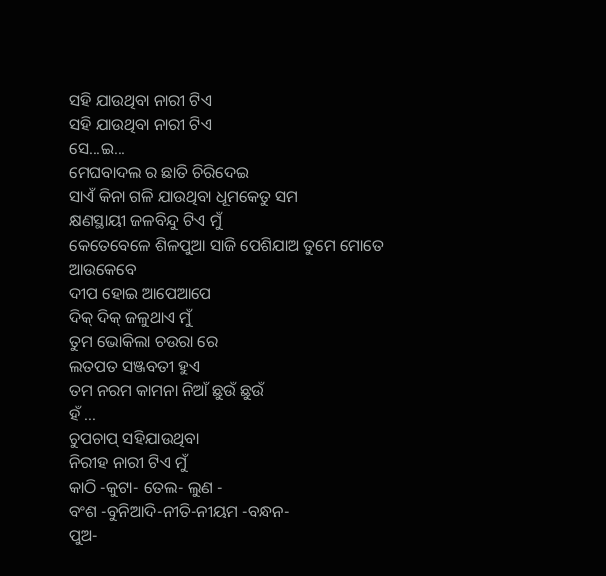ସହି ଯାଉଥିବା ନାରୀ ଟିଏ
ସହି ଯାଉଥିବା ନାରୀ ଟିଏ
ସେ...ଇ...
ମେଘବାଦଲ ର ଛାତି ଚିରିଦେଇ
ସାଏଁ କିନା ଗଳି ଯାଉଥିବା ଧୂମକେତୁ ସମ
କ୍ଷଣସ୍ଥାୟୀ ଜଳବିନ୍ଦୁ ଟିଏ ମୁଁ
କେତେବେଳେ ଶିଳପୁଆ ସାଜି ପେଶିଯାଅ ତୁମେ ମୋତେ
ଆଉକେବେ
ଦୀପ ହୋଇ ଆପେଆପେ
ଦିକ୍ ଦିକ୍ ଜଳୁଥାଏ ମୁଁ
ତୁମ ଭୋକିଲା ଚଉରା ରେ
ଲତପତ ସଞ୍ଜବତୀ ହୁଏ
ତମ ନରମ କାମନା ନିଆଁ ଛୁଉଁ ଛୁଉଁ
ହଁ ...
ଚୁପଚାପ୍ ସହିଯାଉଥିବା
ନିରୀହ ନାରୀ ଟିଏ ମୁଁ
କାଠି -କୁଟା- ତେଲ- ଲୁଣ -
ବଂଶ -ବୁନିଆଦି-ନୀତି-ନୀୟମ -ବନ୍ଧନ-
ପୁଅ-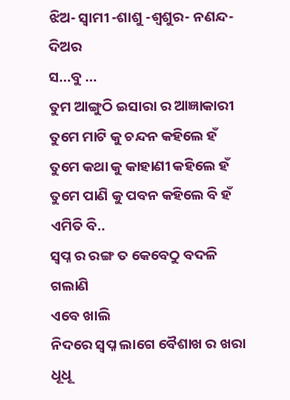ଝିଅ- ସ୍ୱାମୀ -ଶାଶୁ -ଶ୍ୱଶୁର- ନଣନ୍ଦ- ଦିଅର
ସ...ବୁ ...
ତୁମ ଆଙ୍ଗୁଠି ଇସାରା ର ଆଜ୍ଞାକାରୀ
ତୁମେ ମାଟି କୁ ଚନ୍ଦନ କହିଲେ ହଁ
ତୁମେ କଥା କୁ କାହାଣୀ କହିଲେ ହଁ
ତୁମେ ପାଣି କୁ ପବନ କହିଲେ ବି ହଁ
ଏମିତି ବି..
ସ୍ୱପ୍ନ ର ରଙ୍ଗ ତ କେବେଠୁ ବଦଳି ଗଲାଣି
ଏବେ ଖାଲି
ନିଦରେ ସ୍ୱପ୍ନ ଲାଗେ ବୈଶାଖ ର ଖରା ଧୂଧୂ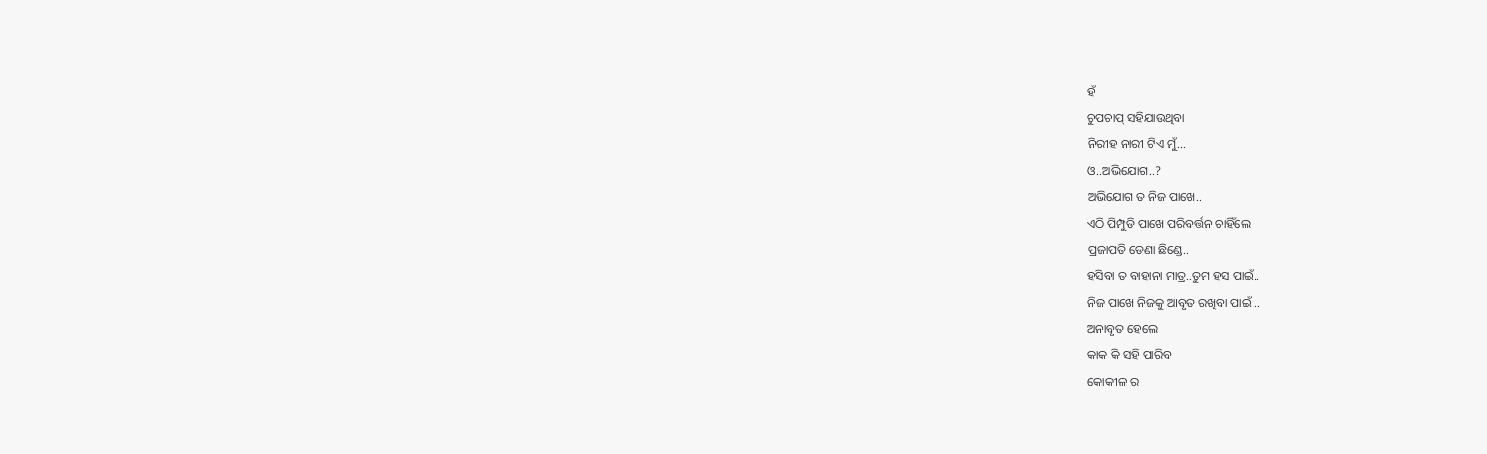ହଁ
ଚୁପଚାପ୍ ସହିଯାଉଥିବା
ନିରୀହ ନାରୀ ଟିଏ ମୁଁ...
ଓ..ଅଭିଯୋଗ..?
ଅଭିଯୋଗ ତ ନିଜ ପାଖେ..
ଏଠି ପିମ୍ପୁଡି ପାଖେ ପରିବର୍ତ୍ତନ ଚାହିଁଲେ
ପ୍ରଜାପତି ଡେଣା ଛିଣ୍ଡେ..
ହସିବା ତ ବାହାନା ମାତ୍ର..ତୁମ ହସ ପାଇଁ..
ନିଜ ପାଖେ ନିଜକୁ ଆବୃତ ରଖିବା ପାଇଁ ..
ଅନାବୃତ ହେଲେ
କାକ କି ସହି ପାରିବ
କୋକୀଳ ର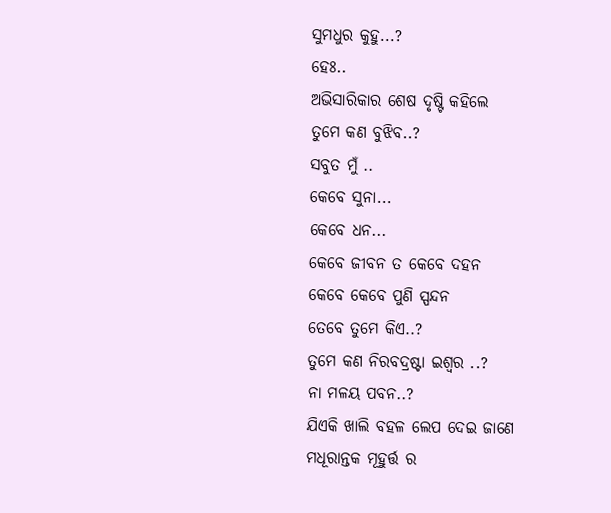ସୁମଧୁର କୁହୁ...?
ହେଃ..
ଅଭିସାରିକାର ଶେଷ ଦୃଷ୍ଟି କହିଲେ
ତୁମେ କଣ ବୁଝିବ..?
ସବୁତ ମୁଁ ..
କେବେ ସୁନା...
କେବେ ଧନ...
କେବେ ଜୀବନ ତ କେବେ ଦହନ
କେବେ କେବେ ପୁଣି ସ୍ପନ୍ଦନ
ତେବେ ତୁମେ କିଏ..?
ତୁମେ କଣ ନିରବଦ୍ରଷ୍ଟା ଇଶ୍ଵର ..?
ନା ମଳୟ ପବନ..?
ଯିଏକି ଖାଲି ବହଳ ଲେପ ଦେଇ ଜାଣେ
ମଧୂରାନ୍ତକ ମୂହୁର୍ତ୍ତ ର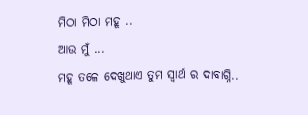ମିଠା ମିଠା ମହୂ ..
ଆଉ ମୁଁ ...
ମହୂ ତଳେ ଦେଖୁଥାଏ ତୁମ ସ୍ୱାର୍ଥ ର ଦାବାଗ୍ନି..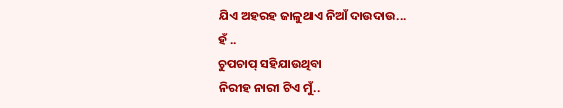ଯିଏ ଅହରହ ଜାଳୁଥାଏ ନିଆଁ ଦାଉଦାଉ...
ହଁ ..
ଚୁପଚାପ୍ ସହିଯାଉଥିବା
ନିରୀହ ନାରୀ ଟିଏ ମୁଁ..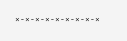×-×-×-×-×-×-×-×-×